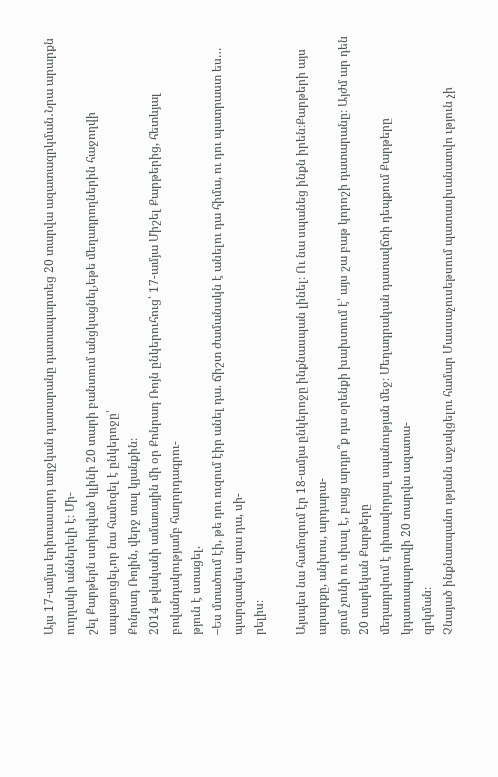Այս 17-ամյա երիտասարդ աղջկան դատարանը դատապարտեց 20 տարվա ազատազրկման․Նրա արարքն ուղղակի աններելի է։ Մի-
շել Քարթերն ստիպված կլինի 20 տարի բանտում անցկացնել,եթե մեղադրողներին հաջողվի ապացուցել,որ նա համոզել է ընկերոջը՝
Քոնրադ Ռոյին, վերջ տալ կյանքին։
2014 թվականի ամառային մի օր Քոնրադ Ռոյն ընկերուհուց՝ 17-ամյա Միշել Քարթերից, հետևյալ բովանդակությամբ հաղորդագրու-
թյուն է ստացել.
–Ես մտածում էի, թե դու ուզում էիր անել դա. ճիշտ ժամանակն է անելու դա հիմա, ու դու պատրաստ ես… պարզապես արա դա, սի-
րելիս։

Այսպես նա համոզում էր 18-ամյա ընկերոջը ինքնասպան լինել։ Ու նա սպանեց ինքն իրեն։Քարթերի այս արարքը, անխոս, արդարա-
ցում չունի ու սխալ է, բայց արդյո՞ք դա օրենքի խախտում է՝ այս շա բաթ կորոշի դատարանը։ Այժմ ար դեն 20 տարեկան Քարթերը
մեղադրվում է դիտավորյալ սպանության մեջ։ Մեղադրական դատավճռի դեպքում Քարթերը կդատապարտվի 20 տարվա ազատա-
զրկման։
Չնայած ինքնասպանո ւթյանն աջակցելու համար Մասսաչուսեթսում պատասխանատվո ւթյուն չի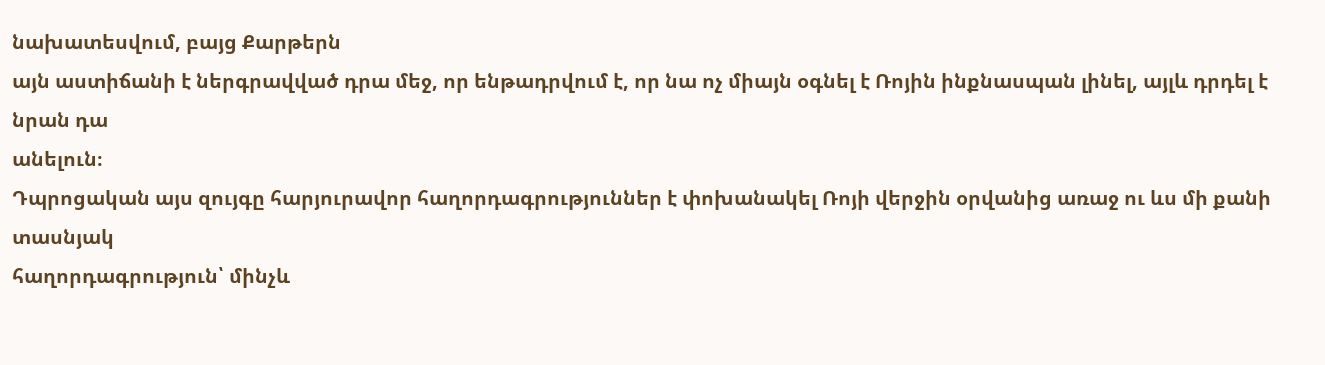նախատեսվում, բայց Քարթերն
այն աստիճանի է ներգրավված դրա մեջ, որ ենթադրվում է, որ նա ոչ միայն օգնել է Ռոյին ինքնասպան լինել, այլև դրդել է նրան դա
անելուն։
Դպրոցական այս զույգը հարյուրավոր հաղորդագրություններ է փոխանակել Ռոյի վերջին օրվանից առաջ ու ևս մի քանի տասնյակ
հաղորդագրություն՝ մինչև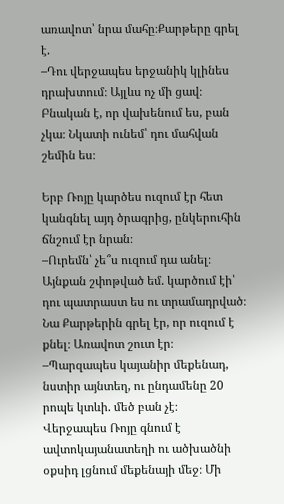առավոտ՝ նրա մահը։Քարթերը գրել է.
–Դու վերջապես երջանիկ կլինես դրախտում։ Այլևս ոչ մի ցավ։ Բնական է, որ վախենում ես, բան չկա։ Նկատի ունեմ՝ դու մահվան
շեմին ես։

Երբ Ռոյը կարծես ուզում էր հետ կանգնել այդ ծրագրից, ընկերուհին ճնշում էր նրան։
–Ուրեմն՝ չե՞ս ուզում դա անել։ Այնքան շփոթված եմ. կարծում էի՝ դու պատրաստ ես ու տրամադրված։
Նա Քարթերին գրել էր, որ ուզում է քնել։ Առավոտ շուտ էր։
–Պարզապես կայանիր մեքենադ, նստիր այնտեղ, ու ընդամենը 20 րոպե կտևի. մեծ բան չէ։
Վերջապես Ռոյը գնում է ավտոկայանատեղի ու ածխածնի օքսիդ լցնում մեքենայի մեջ։ Մի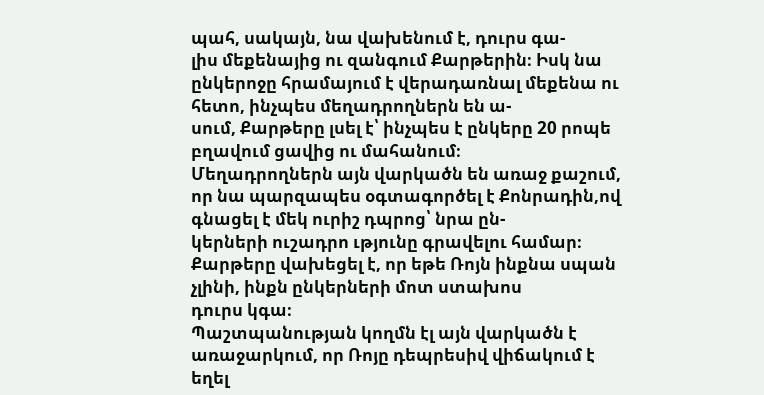պահ, սակայն, նա վախենում է, դուրս գա-
լիս մեքենայից ու զանգում Քարթերին։ Իսկ նա ընկերոջը հրամայում է վերադառնալ մեքենա ու հետո, ինչպես մեղադրողներն են ա-
սում, Քարթերը լսել է՝ ինչպես է ընկերը 20 րոպե բղավում ցավից ու մահանում։
Մեղադրողներն այն վարկածն են առաջ քաշում, որ նա պարզապես օգտագործել է Քոնրադին,ով գնացել է մեկ ուրիշ դպրոց՝ նրա ըն-
կերների ուշադրո ւթյունը գրավելու համար։ Քարթերը վախեցել է, որ եթե Ռոյն ինքնա սպան չլինի, ինքն ընկերների մոտ ստախոս
դուրս կգա։
Պաշտպանության կողմն էլ այն վարկածն է առաջարկում, որ Ռոյը դեպրեսիվ վիճակում է եղել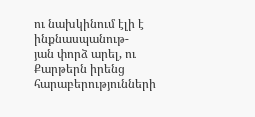ու նախկինում էլի է ինքնասպանութ-
յան փորձ արել, ու Քարթերն իրենց հարաբերությունների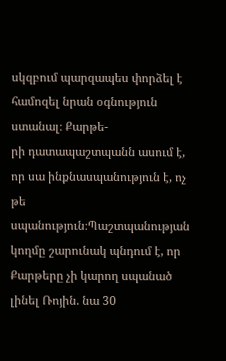սկզբում պարզապես փորձել է համոզել նրան օգնություն ստանալ։ Քարթե-
րի դատապաշտպանն ասում է, որ սա ինքնասպանություն է, ոչ թե սպանություն։Պաշտպանության կողմը շարունակ պնդում է, որ
Քարթերը չի կարող սպանած լինել Ռոյին. նա 30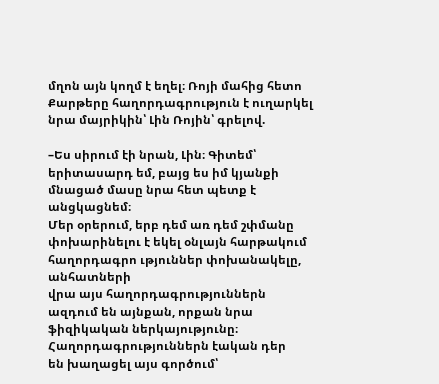մղոն այն կողմ է եղել։ Ռոյի մահից հետո Քարթերը հաղորդագրություն է ուղարկել
նրա մայրիկին՝ Լին Ռոյին՝ գրելով.

–Ես սիրում էի նրան, Լին։ Գիտեմ՝ երիտասարդ եմ, բայց ես իմ կյանքի մնացած մասը նրա հետ պետք է անցկացնեմ։
Մեր օրերում, երբ դեմ առ դեմ շփմանը փոխարինելու է եկել օնլայն հարթակում հաղորդագրո ւթյուններ փոխանակելը, անհատների
վրա այս հաղորդագրություններն ազդում են այնքան, որքան նրա ֆիզիկական ներկայությունը։ Հաղորդագրություններն էական դեր
են խաղացել այս գործում՝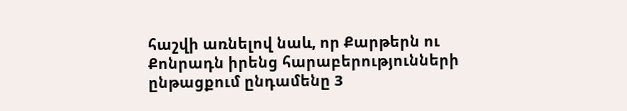հաշվի առնելով նաև, որ Քարթերն ու Քոնրադն իրենց հարաբերությունների ընթացքում ընդամենը 3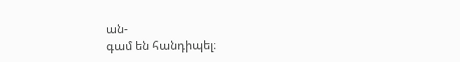ան-
գամ են հանդիպել։